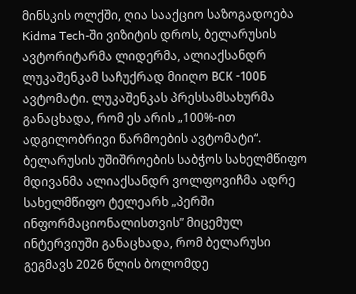მინსკის ოლქში, ღია სააქციო საზოგადოება Kidma Tech-ში ვიზიტის დროს, ბელარუსის ავტორიტარმა ლიდერმა, ალიაქსანდრ ლუკაშენკამ საჩუქრად მიიღო ВСК -100Б ავტომატი. ლუკაშენკას პრესსამსახურმა განაცხადა, რომ ეს არის „100%-ით ადგილობრივი წარმოების ავტომატი“.
ბელარუსის უშიშროების საბჭოს სახელმწიფო მდივანმა ალიაქსანდრ ვოლფოვიჩმა ადრე სახელმწიფო ტელეარხ „პერში ინფორმაციონალისთვის” მიცემულ ინტერვიუში განაცხადა, რომ ბელარუსი გეგმავს 2026 წლის ბოლომდე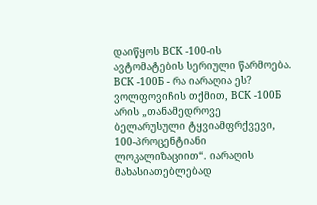დაიწყოს ВСК -100-ის ავტომატების სერიული წარმოება.
ВСК -100Б - რა იარაღია ეს?
ვოლფოვიჩის თქმით, ВСК -100Б არის „თანამედროვე ბელარუსული ტყვიამფრქვევი, 100-პროცენტიანი ლოკალიზაციით“. იარაღის მახასიათებლებად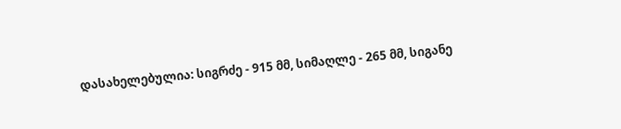დასახელებულია: სიგრძე - 915 მმ, სიმაღლე - 265 მმ, სიგანე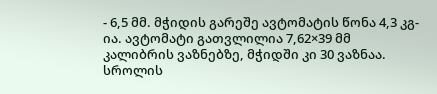- 6,5 მმ. მჭიდის გარეშე ავტომატის წონა 4,3 კგ-ია. ავტომატი გათვლილია 7,62×39 მმ კალიბრის ვაზნებზე, მჭიდში კი 30 ვაზნაა. სროლის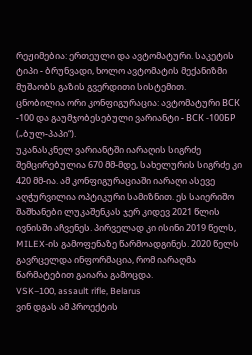რეჟიმებია: ერთეული და ავტომატური. საკეტის ტიპი - ბრუნვადი, ხოლო ავტომატის მექანიზმი მუშაობს გაზის გვერდითი სისტემით.
ცნობილია ორი კონფიგურაცია: ავტომატური ВСК -100 და გაუმჯობესებული ვარიანტი - ВСК -100БP („ბულ-პაპი“).
უკანასკნელ ვარიანტში იარაღის სიგრძე შემცირებულია 670 მმ-მდე, სახელურის სიგრძე კი 420 მმ-ია. ამ კონფიგურაციაში იარაღი ასევე აღჭურვილია ოპტიკური სამიზნით. ეს საიერიშო შაშხანები ლუკაშენკას ჯერ კიდევ 2021 წლის ივნისში აჩვენეს. პირველად კი ისინი 2019 წელს, MILEX-ის გამოფენაზე წარმოადგინეს. 2020 წელს გავრცელდა ინფორმაცია, რომ იარაღმა წარმატებით გაიარა გამოცდა.
VSK–100, assault rifle, Belarus
ვინ დგას ამ პროექტის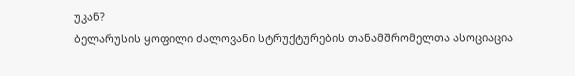უკან?
ბელარუსის ყოფილი ძალოვანი სტრუქტურების თანამშრომელთა ასოციაცია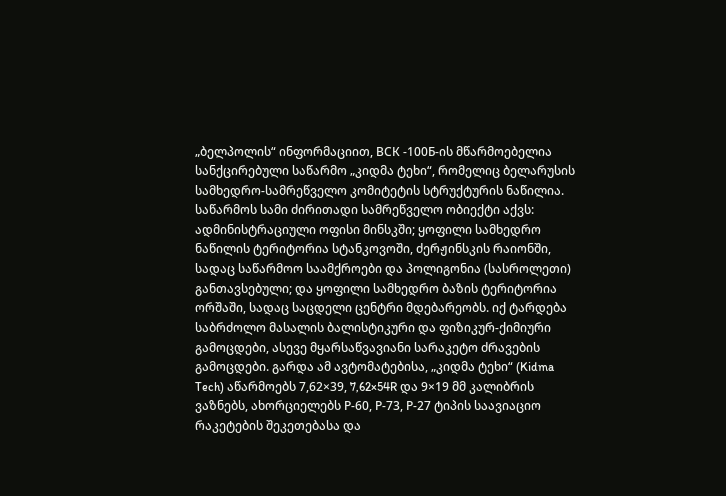„ბელპოლის“ ინფორმაციით, ВСК -100Б-ის მწარმოებელია სანქცირებული საწარმო „კიდმა ტეხი“, რომელიც ბელარუსის სამხედრო-სამრეწველო კომიტეტის სტრუქტურის ნაწილია.
საწარმოს სამი ძირითადი სამრეწველო ობიექტი აქვს: ადმინისტრაციული ოფისი მინსკში; ყოფილი სამხედრო ნაწილის ტერიტორია სტანკოვოში, ძერჟინსკის რაიონში, სადაც საწარმოო საამქროები და პოლიგონია (სასროლეთი) განთავსებული; და ყოფილი სამხედრო ბაზის ტერიტორია ორშაში, სადაც საცდელი ცენტრი მდებარეობს. იქ ტარდება საბრძოლო მასალის ბალისტიკური და ფიზიკურ-ქიმიური გამოცდები, ასევე მყარსაწვავიანი სარაკეტო ძრავების გამოცდები. გარდა ამ ავტომატებისა, „კიდმა ტეხი“ (Kidma Tech) აწარმოებს 7,62×39, 7,62×54R და 9×19 მმ კალიბრის ვაზნებს, ახორციელებს Р-60, Р-73, Р-27 ტიპის საავიაციო რაკეტების შეკეთებასა და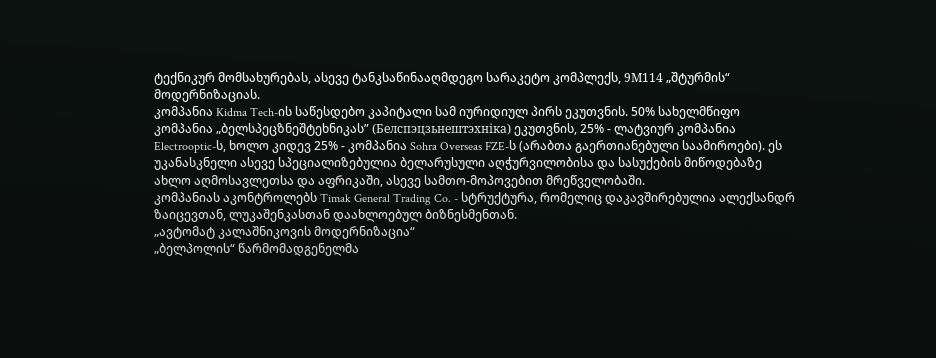ტექნიკურ მომსახურებას, ასევე ტანკსაწინააღმდეგო სარაკეტო კომპლექს, 9М114 „შტურმის“ მოდერნიზაციას.
კომპანია Kidma Tech-ის საწესდებო კაპიტალი სამ იურიდიულ პირს ეკუთვნის. 50% სახელმწიფო კომპანია „ბელსპეცზნეშტეხნიკას” (Белспэцзьнештэхніка) ეკუთვნის, 25% - ლატვიურ კომპანია Electrooptic-ს, ხოლო კიდევ 25% - კომპანია Sohra Overseas FZE-ს (არაბთა გაერთიანებული საამიროები). ეს უკანასკნელი ასევე სპეციალიზებულია ბელარუსული აღჭურვილობისა და სასუქების მიწოდებაზე ახლო აღმოსავლეთსა და აფრიკაში, ასევე სამთო-მოპოვებით მრეწველობაში.
კომპანიას აკონტროლებს Timak General Trading Co. - სტრუქტურა, რომელიც დაკავშირებულია ალექსანდრ ზაიცევთან, ლუკაშენკასთან დაახლოებულ ბიზნესმენთან.
„ავტომატ კალაშნიკოვის მოდერნიზაცია“
„ბელპოლის“ წარმომადგენელმა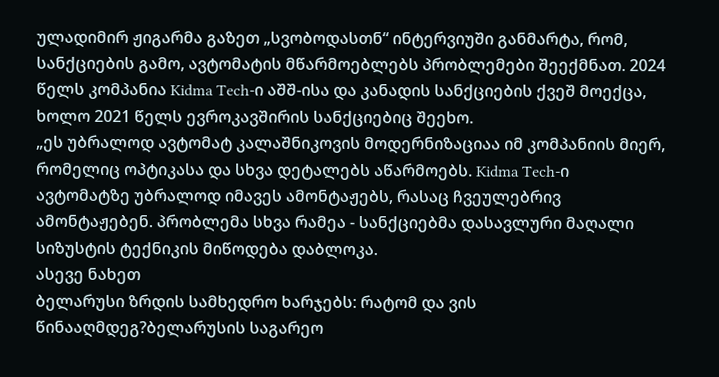ულადიმირ ჟიგარმა გაზეთ „სვობოდასთნ“ ინტერვიუში განმარტა, რომ, სანქციების გამო, ავტომატის მწარმოებლებს პრობლემები შეექმნათ. 2024 წელს კომპანია Kidma Tech-ი აშშ-ისა და კანადის სანქციების ქვეშ მოექცა, ხოლო 2021 წელს ევროკავშირის სანქციებიც შეეხო.
„ეს უბრალოდ ავტომატ კალაშნიკოვის მოდერნიზაციაა იმ კომპანიის მიერ, რომელიც ოპტიკასა და სხვა დეტალებს აწარმოებს. Kidma Tech-ი ავტომატზე უბრალოდ იმავეს ამონტაჟებს, რასაც ჩვეულებრივ ამონტაჟებენ. პრობლემა სხვა რამეა - სანქციებმა დასავლური მაღალი სიზუსტის ტექნიკის მიწოდება დაბლოკა.
ასევე ნახეთ
ბელარუსი ზრდის სამხედრო ხარჯებს: რატომ და ვის წინააღმდეგ?ბელარუსის საგარეო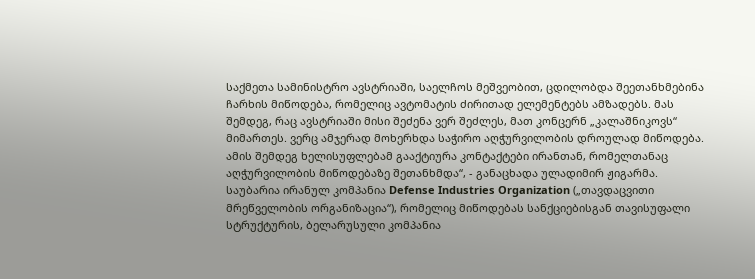საქმეთა სამინისტრო ავსტრიაში, საელჩოს მეშვეობით, ცდილობდა შეეთანხმებინა ჩარხის მიწოდება, რომელიც ავტომატის ძირითად ელემენტებს ამზადებს. მას შემდეგ, რაც ავსტრიაში მისი შეძენა ვერ შეძლეს, მათ კონცერნ „კალაშნიკოვს“ მიმართეს. ვერც ამჯერად მოხერხდა საჭირო აღჭურვილობის დროულად მიწოდება. ამის შემდეგ ხელისუფლებამ გააქტიურა კონტაქტები ირანთან, რომელთანაც აღჭურვილობის მიწოდებაზე შეთანხმდა“, - განაცხადა ულადიმირ ჟიგარმა.
საუბარია ირანულ კომპანია Defense Industries Organization („თავდაცვითი მრეწველობის ორგანიზაცია“), რომელიც მიწოდებას სანქციებისგან თავისუფალი სტრუქტურის, ბელარუსული კომპანია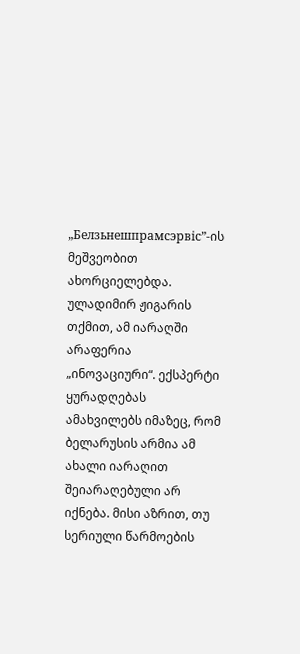„Белзьнешпрамсэрвіс”-ის მეშვეობით ახორციელებდა.
ულადიმირ ჟიგარის თქმით, ამ იარაღში არაფერია „ინოვაციური“. ექსპერტი ყურადღებას ამახვილებს იმაზეც, რომ ბელარუსის არმია ამ ახალი იარაღით შეიარაღებული არ იქნება. მისი აზრით, თუ სერიული წარმოების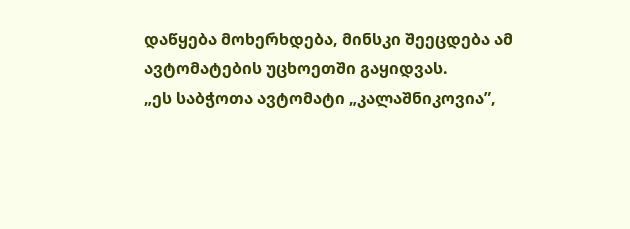დაწყება მოხერხდება, მინსკი შეეცდება ამ ავტომატების უცხოეთში გაყიდვას.
„ეს საბჭოთა ავტომატი „კალაშნიკოვია”,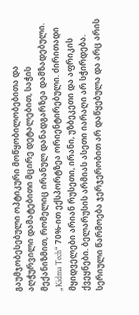გაუმჯობესებული ოპტიკური მოწყობილობებითა და აღჭურვილი დამატებითი მცირე დეტალებით, საჭის მექანიზმით, რომელიც ირანულ დანადგარზეა დამზადებული. „Kidma Tech“ 70%-ით ექსპორტზეა ორიენტირებული. ძირითადი მყიდველები არიან რუსეთი, ირანი, უზბეკეთი და აფრიკის ქვეყნები. ბელარუსის არმიას ასეთი იარაღი არ სჭირდება. სერიული წარმოება ჯერჯერობით არ დაწყებულა და არც არის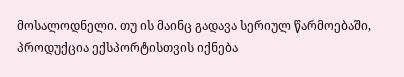მოსალოდნელი. თუ ის მაინც გადავა სერიულ წარმოებაში, პროდუქცია ექსპორტისთვის იქნება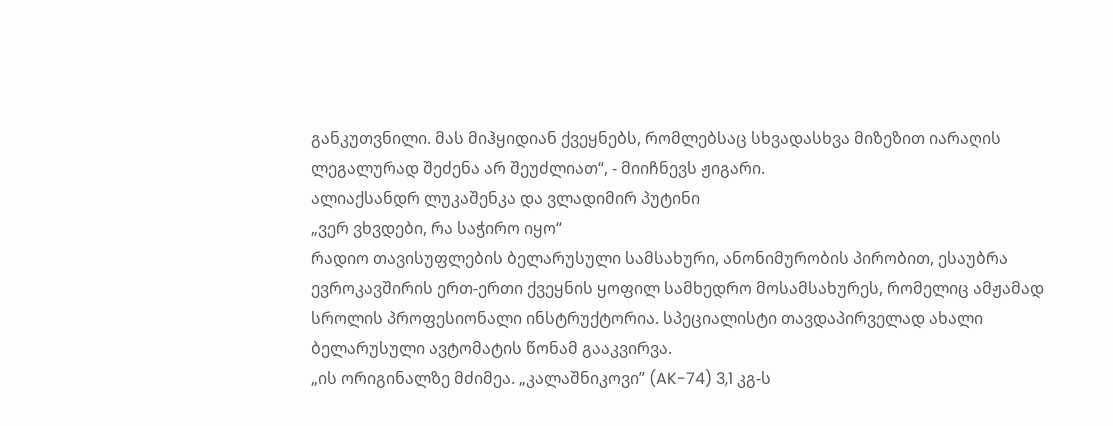განკუთვნილი. მას მიჰყიდიან ქვეყნებს, რომლებსაც სხვადასხვა მიზეზით იარაღის ლეგალურად შეძენა არ შეუძლიათ“, - მიიჩნევს ჟიგარი.
ალიაქსანდრ ლუკაშენკა და ვლადიმირ პუტინი
„ვერ ვხვდები, რა საჭირო იყო“
რადიო თავისუფლების ბელარუსული სამსახური, ანონიმურობის პირობით, ესაუბრა ევროკავშირის ერთ-ერთი ქვეყნის ყოფილ სამხედრო მოსამსახურეს, რომელიც ამჟამად სროლის პროფესიონალი ინსტრუქტორია. სპეციალისტი თავდაპირველად ახალი ბელარუსული ავტომატის წონამ გააკვირვა.
„ის ორიგინალზე მძიმეა. „კალაშნიკოვი” (AK-74) 3,1 კგ-ს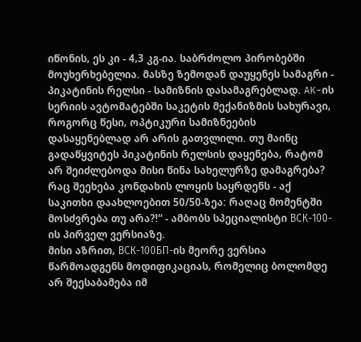იწონის, ეს კი - 4,3 კგ-ია. საბრძოლო პირობებში მოუხერხებელია. მასზე ზემოდან დაუყენეს სამაგრი - პიკატინის რელსი - სამიზნის დასამაგრებლად. AK-ის სერიის ავტომატებში საკეტის მექანიზმის სახურავი, როგორც წესი, ოპტიკური სამიზნეების დასაყენებლად არ არის გათვლილი. თუ მაინც გადაწყვიტეს პიკატინის რელსის დაყენება, რატომ არ შეიძლებოდა მისი წინა სახელურზე დამაგრება? რაც შეეხება კონდახის ლოყის საყრდენს - აქ საკითხი დაახლოებით 50/50-ზეა: რაღაც მომენტში მოსძვრება თუ არა?!“ - ამბობს სპეციალისტი ВСК-100-ის პირველ ვერსიაზე.
მისი აზრით, ВСК-100БП-ის მეორე ვერსია წარმოადგენს მოდიფიკაციას, რომელიც ბოლომდე არ შეესაბამება იმ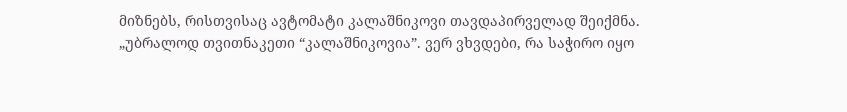მიზნებს, რისთვისაც ავტომატი კალაშნიკოვი თავდაპირველად შეიქმნა.
„უბრალოდ თვითნაკეთი “კალაშნიკოვია”. ვერ ვხვდები, რა საჭირო იყო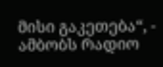მისი გაკეთება“, - ამბობს რადიო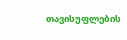თავისუფლების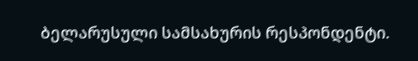ბელარუსული სამსახურის რესპონდენტი.